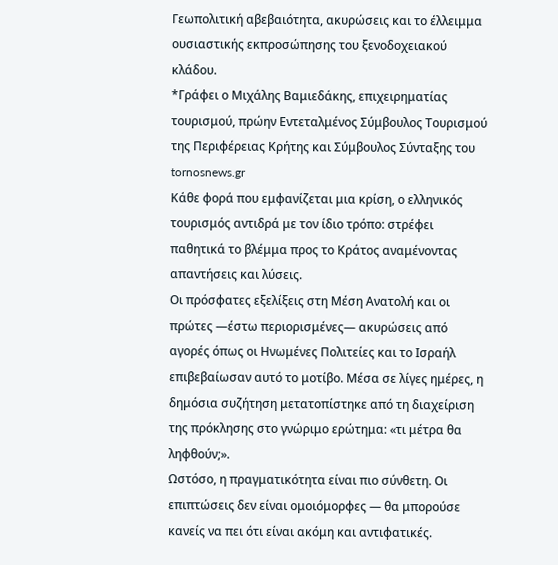Γεωπολιτική αβεβαιότητα, ακυρώσεις και το έλλειμμα ουσιαστικής εκπροσώπησης του ξενοδοχειακού κλάδου.
*Γράφει ο Μιχάλης Βαμιεδάκης, επιχειρηματίας τουρισμού, πρώην Εντεταλμένος Σύμβουλος Τουρισμού της Περιφέρειας Κρήτης και Σύμβουλος Σύνταξης του tornosnews.gr
Κάθε φορά που εμφανίζεται μια κρίση, ο ελληνικός τουρισμός αντιδρά με τον ίδιο τρόπο: στρέφει παθητικά το βλέμμα προς το Κράτος αναμένοντας απαντήσεις και λύσεις.
Οι πρόσφατες εξελίξεις στη Μέση Ανατολή και οι πρώτες —έστω περιορισμένες— ακυρώσεις από αγορές όπως οι Ηνωμένες Πολιτείες και το Ισραήλ επιβεβαίωσαν αυτό το μοτίβο. Μέσα σε λίγες ημέρες, η δημόσια συζήτηση μετατοπίστηκε από τη διαχείριση της πρόκλησης στο γνώριμο ερώτημα: «τι μέτρα θα ληφθούν;».
Ωστόσο, η πραγματικότητα είναι πιο σύνθετη. Οι επιπτώσεις δεν είναι ομοιόμορφες — θα μπορούσε κανείς να πει ότι είναι ακόμη και αντιφατικές.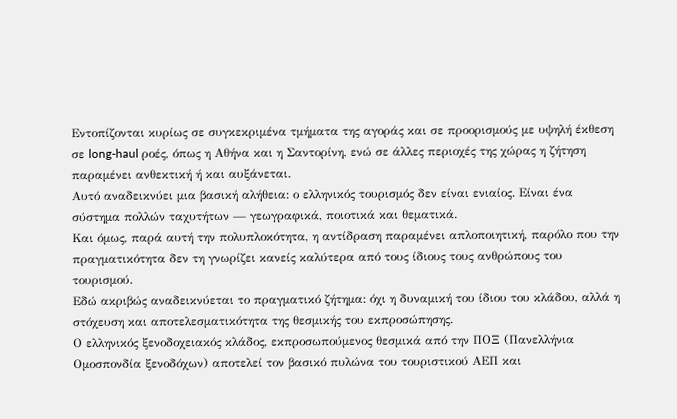Εντοπίζονται κυρίως σε συγκεκριμένα τμήματα της αγοράς και σε προορισμούς με υψηλή έκθεση σε long-haul ροές, όπως η Αθήνα και η Σαντορίνη, ενώ σε άλλες περιοχές της χώρας η ζήτηση παραμένει ανθεκτική ή και αυξάνεται.
Αυτό αναδεικνύει μια βασική αλήθεια: ο ελληνικός τουρισμός δεν είναι ενιαίος. Είναι ένα σύστημα πολλών ταχυτήτων — γεωγραφικά, ποιοτικά και θεματικά.
Και όμως, παρά αυτή την πολυπλοκότητα, η αντίδραση παραμένει απλοποιητική, παρόλο που την πραγματικότητα δεν τη γνωρίζει κανείς καλύτερα από τους ίδιους τους ανθρώπους του τουρισμού.
Εδώ ακριβώς αναδεικνύεται το πραγματικό ζήτημα: όχι η δυναμική του ίδιου του κλάδου, αλλά η στόχευση και αποτελεσματικότητα της θεσμικής του εκπροσώπησης.
Ο ελληνικός ξενοδοχειακός κλάδος, εκπροσωπούμενος θεσμικά από την ΠΟΞ (Πανελλήνια Ομοσπονδία ξενοδόχων) αποτελεί τον βασικό πυλώνα του τουριστικού ΑΕΠ και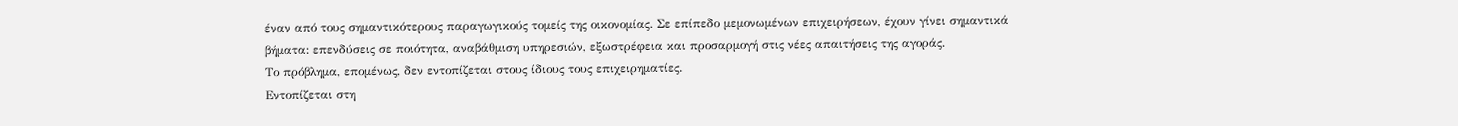έναν από τους σημαντικότερους παραγωγικούς τομείς της οικονομίας. Σε επίπεδο μεμονωμένων επιχειρήσεων, έχουν γίνει σημαντικά βήματα: επενδύσεις σε ποιότητα, αναβάθμιση υπηρεσιών, εξωστρέφεια και προσαρμογή στις νέες απαιτήσεις της αγοράς.
Το πρόβλημα, επομένως, δεν εντοπίζεται στους ίδιους τους επιχειρηματίες.
Εντοπίζεται στη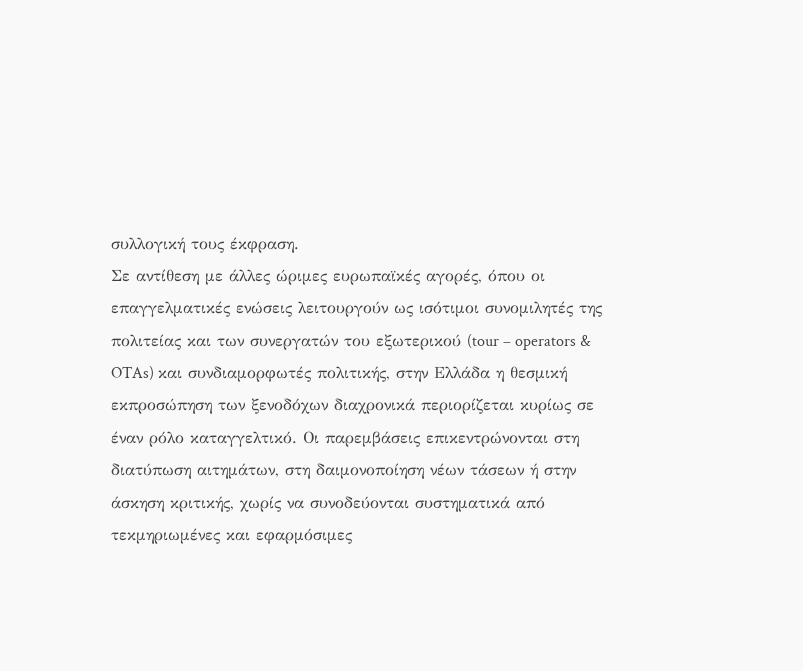συλλογική τους έκφραση.
Σε αντίθεση με άλλες ώριμες ευρωπαϊκές αγορές, όπου οι επαγγελματικές ενώσεις λειτουργούν ως ισότιμοι συνομιλητές της πολιτείας και των συνεργατών του εξωτερικού (tour – operators & OTAs) και συνδιαμορφωτές πολιτικής, στην Ελλάδα η θεσμική εκπροσώπηση των ξενοδόχων διαχρονικά περιορίζεται κυρίως σε έναν ρόλο καταγγελτικό. Οι παρεμβάσεις επικεντρώνονται στη διατύπωση αιτημάτων, στη δαιμονοποίηση νέων τάσεων ή στην άσκηση κριτικής, χωρίς να συνοδεύονται συστηματικά από τεκμηριωμένες και εφαρμόσιμες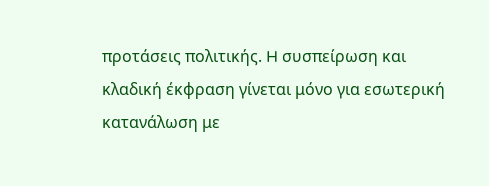προτάσεις πολιτικής. H συσπείρωση και κλαδική έκφραση γίνεται μόνο για εσωτερική κατανάλωση με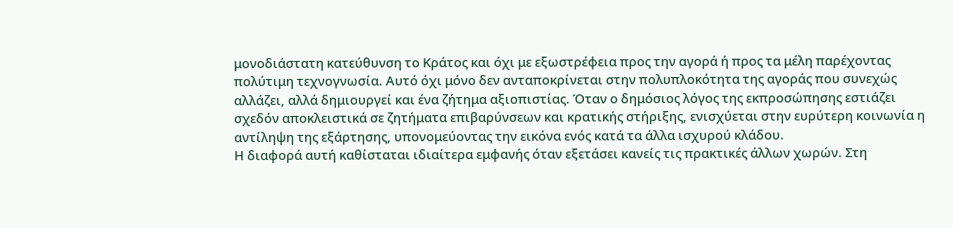μονοδιάστατη κατεύθυνση το Κράτος και όχι με εξωστρέφεια προς την αγορά ή προς τα μέλη παρέχοντας πολύτιμη τεχνογνωσία. Αυτό όχι μόνο δεν ανταποκρίνεται στην πολυπλοκότητα της αγοράς που συνεχώς αλλάζει, αλλά δημιουργεί και ένα ζήτημα αξιοπιστίας. Όταν ο δημόσιος λόγος της εκπροσώπησης εστιάζει σχεδόν αποκλειστικά σε ζητήματα επιβαρύνσεων και κρατικής στήριξης, ενισχύεται στην ευρύτερη κοινωνία η αντίληψη της εξάρτησης, υπονομεύοντας την εικόνα ενός κατά τα άλλα ισχυρού κλάδου.
Η διαφορά αυτή καθίσταται ιδιαίτερα εμφανής όταν εξετάσει κανείς τις πρακτικές άλλων χωρών. Στη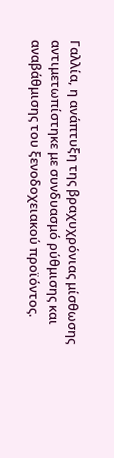Γαλλία, η ανάπτυξη της βραχυχρόνιας μίσθωσης αντιμετωπίστηκε με συνδυασμό ρύθμισης και αναβάθμισης του ξενοδοχειακού προϊόντος.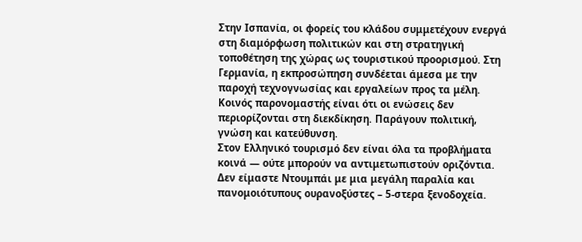Στην Ισπανία, οι φορείς του κλάδου συμμετέχουν ενεργά στη διαμόρφωση πολιτικών και στη στρατηγική τοποθέτηση της χώρας ως τουριστικού προορισμού. Στη Γερμανία, η εκπροσώπηση συνδέεται άμεσα με την παροχή τεχνογνωσίας και εργαλείων προς τα μέλη.
Κοινός παρονομαστής είναι ότι οι ενώσεις δεν περιορίζονται στη διεκδίκηση. Παράγουν πολιτική, γνώση και κατεύθυνση.
Στον Ελληνικό τουρισμό δεν είναι όλα τα προβλήματα κοινά — ούτε μπορούν να αντιμετωπιστούν οριζόντια. Δεν είμαστε Ντουμπάι με μια μεγάλη παραλία και πανομοιότυπους ουρανοξύστες – 5-στερα ξενοδοχεία.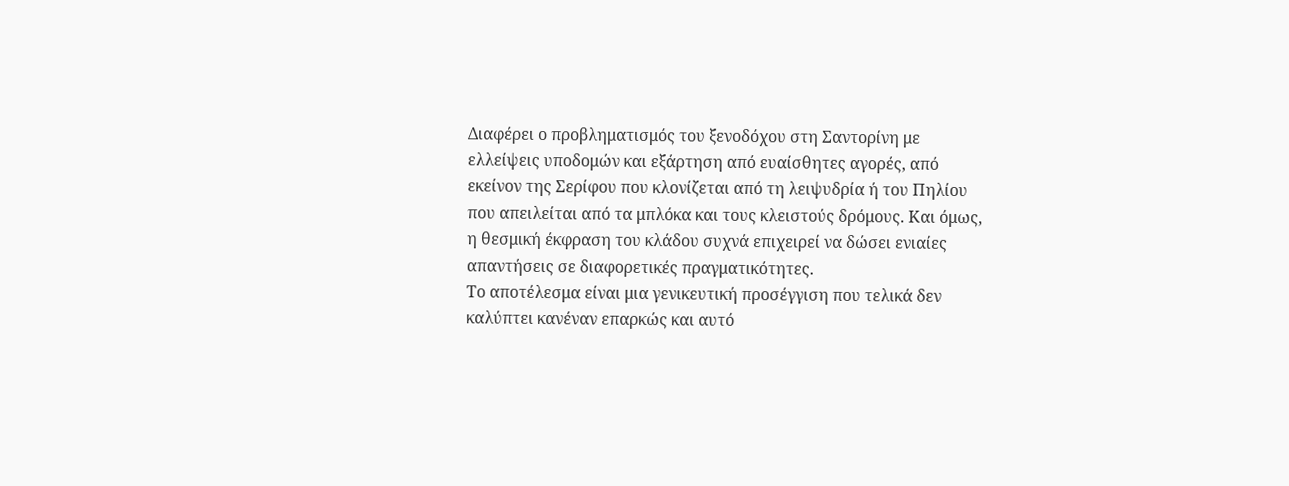Διαφέρει ο προβληματισμός του ξενοδόχου στη Σαντορίνη με ελλείψεις υποδομών και εξάρτηση από ευαίσθητες αγορές, από εκείνον της Σερίφου που κλονίζεται από τη λειψυδρία ή του Πηλίου που απειλείται από τα μπλόκα και τους κλειστούς δρόμους. Και όμως, η θεσμική έκφραση του κλάδου συχνά επιχειρεί να δώσει ενιαίες απαντήσεις σε διαφορετικές πραγματικότητες.
Το αποτέλεσμα είναι μια γενικευτική προσέγγιση που τελικά δεν καλύπτει κανέναν επαρκώς και αυτό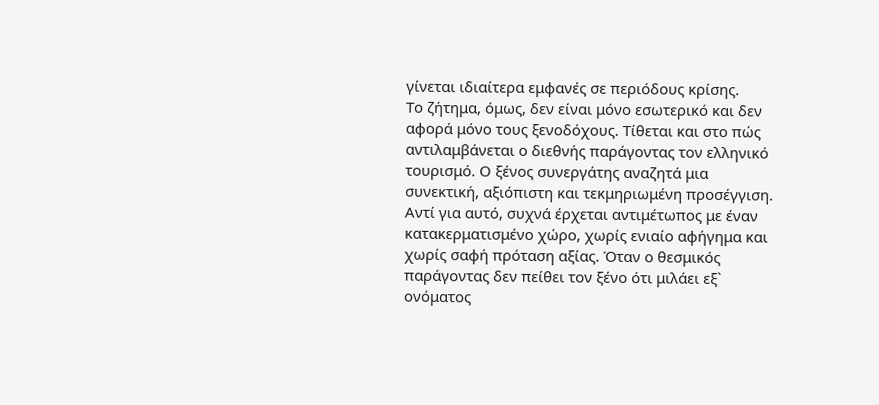γίνεται ιδιαίτερα εμφανές σε περιόδους κρίσης.
Το ζήτημα, όμως, δεν είναι μόνο εσωτερικό και δεν αφορά μόνο τους ξενοδόχους. Τίθεται και στο πώς αντιλαμβάνεται ο διεθνής παράγοντας τον ελληνικό τουρισμό. Ο ξένος συνεργάτης αναζητά μια συνεκτική, αξιόπιστη και τεκμηριωμένη προσέγγιση. Αντί για αυτό, συχνά έρχεται αντιμέτωπος με έναν κατακερματισμένο χώρο, χωρίς ενιαίο αφήγημα και χωρίς σαφή πρόταση αξίας. Όταν ο θεσμικός παράγοντας δεν πείθει τον ξένο ότι μιλάει εξ` ονόματος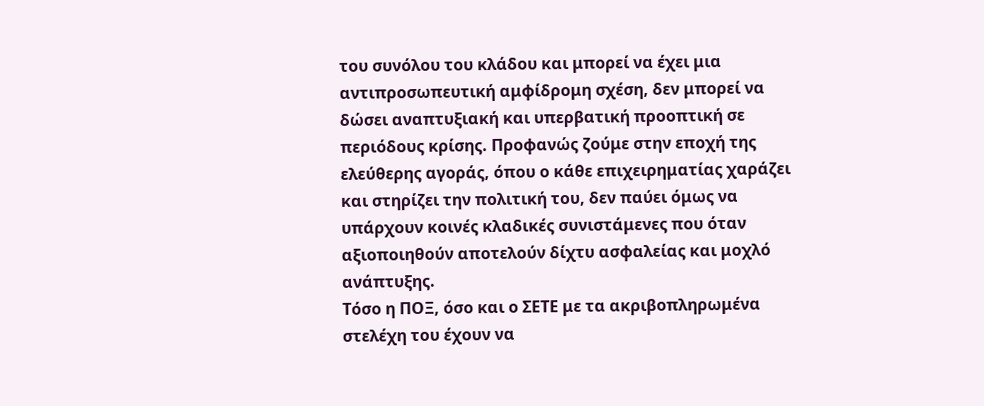του συνόλου του κλάδου και μπορεί να έχει μια αντιπροσωπευτική αμφίδρομη σχέση, δεν μπορεί να δώσει αναπτυξιακή και υπερβατική προοπτική σε περιόδους κρίσης. Προφανώς ζούμε στην εποχή της ελεύθερης αγοράς, όπου ο κάθε επιχειρηματίας χαράζει και στηρίζει την πολιτική του, δεν παύει όμως να υπάρχουν κοινές κλαδικές συνιστάμενες που όταν αξιοποιηθούν αποτελούν δίχτυ ασφαλείας και μοχλό ανάπτυξης.
Τόσο η ΠΟΞ, όσο και ο ΣΕΤΕ με τα ακριβοπληρωμένα στελέχη του έχουν να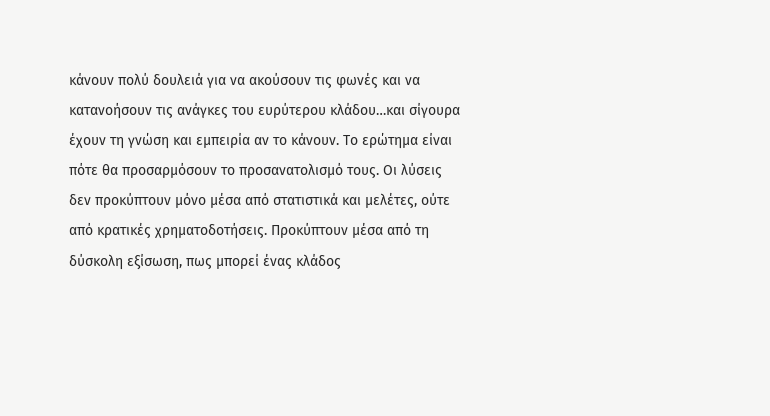κάνουν πολύ δουλειά για να ακούσουν τις φωνές και να κατανοήσουν τις ανάγκες του ευρύτερου κλάδου…και σίγουρα έχουν τη γνώση και εμπειρία αν το κάνουν. Το ερώτημα είναι πότε θα προσαρμόσουν το προσανατολισμό τους. Οι λύσεις δεν προκύπτουν μόνο μέσα από στατιστικά και μελέτες, ούτε από κρατικές χρηματοδοτήσεις. Προκύπτουν μέσα από τη δύσκολη εξίσωση, πως μπορεί ένας κλάδος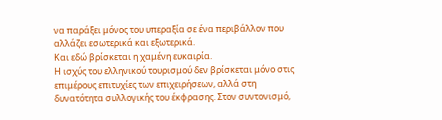να παράξει μόνος του υπεραξία σε ένα περιβάλλον που αλλάζει εσωτερικά και εξωτερικά.
Και εδώ βρίσκεται η χαμένη ευκαιρία.
Η ισχύς του ελληνικού τουρισμού δεν βρίσκεται μόνο στις επιμέρους επιτυχίες των επιχειρήσεων, αλλά στη δυνατότητα συλλογικής του έκφρασης. Στον συντονισμό,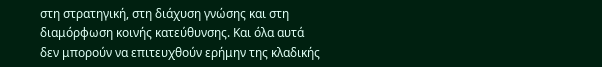στη στρατηγική, στη διάχυση γνώσης και στη διαμόρφωση κοινής κατεύθυνσης. Και όλα αυτά δεν μπορούν να επιτευχθούν ερήμην της κλαδικής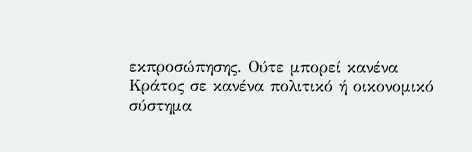εκπροσώπησης. Ούτε μπορεί κανένα Κράτος σε κανένα πολιτικό ή οικονομικό σύστημα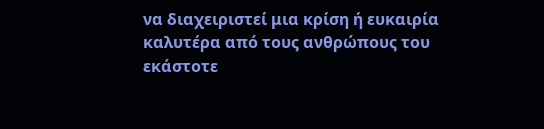να διαχειριστεί μια κρίση ή ευκαιρία καλυτέρα από τους ανθρώπους του εκάστοτε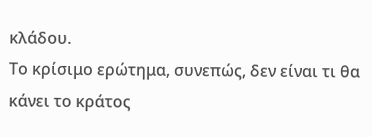κλάδου.
Το κρίσιμο ερώτημα, συνεπώς, δεν είναι τι θα κάνει το κράτος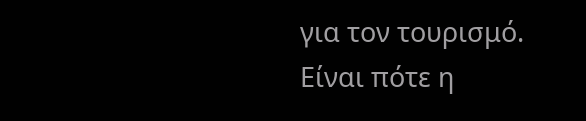για τον τουρισμό.
Είναι πότε η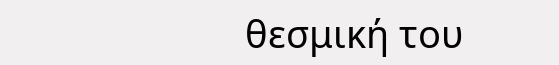θεσμική του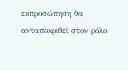εκπροσώπηση θα ανταποκριθεί στον ρόλο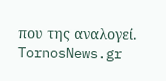που της αναλογεί.
TornosNews.gr